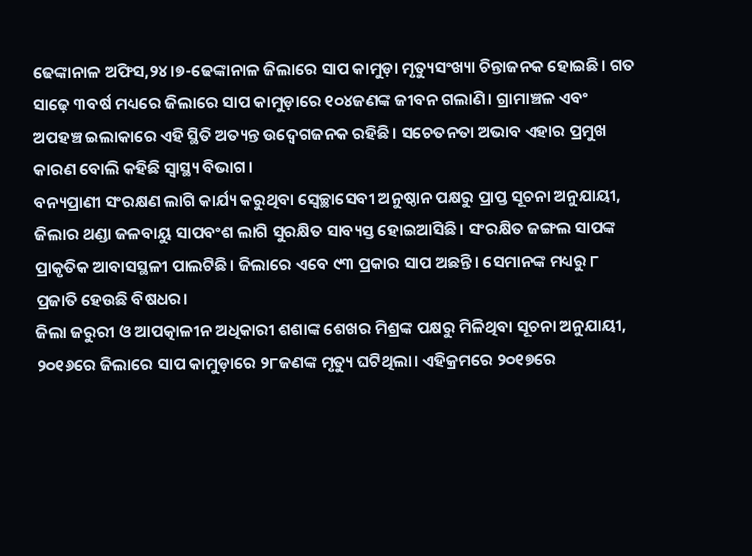ଢେଙ୍କାନାଳ ଅଫିସ,୨୪।୭-ଢେଙ୍କାନାଳ ଜିଲାରେ ସାପ କାମୁଡ଼ା ମୃତ୍ୟୁସଂଖ୍ୟା ଚିନ୍ତାଜନକ ହୋଇଛି। ଗତ ସାଢ଼େ ୩ବର୍ଷ ମଧ୍ୟରେ ଜିଲାରେ ସାପ କାମୁଡ଼ାରେ ୧୦୪ଜଣଙ୍କ ଜୀବନ ଗଲାଣି। ଗ୍ରାମାଞ୍ଚଳ ଏବଂ ଅପହଞ୍ଚ ଇଲାକାରେ ଏହି ସ୍ଥିତି ଅତ୍ୟନ୍ତ ଉଦ୍ବେଗଜନକ ରହିଛି। ସଚେତନତା ଅଭାବ ଏହାର ପ୍ରମୁଖ କାରଣ ବୋଲି କହିଛି ସ୍ବାସ୍ଥ୍ୟ ବିଭାଗ।
ବନ୍ୟପ୍ରାଣୀ ସଂରକ୍ଷଣ ଲାଗି କାର୍ଯ୍ୟ କରୁଥିବା ସ୍ବେଚ୍ଛାସେବୀ ଅନୁଷ୍ଠାନ ପକ୍ଷରୁ ପ୍ରାପ୍ତ ସୂଚନା ଅନୁଯାୟୀ, ଜିଲାର ଥଣ୍ଡା ଜଳବାୟୁ ସାପବଂଶ ଲାଗି ସୁରକ୍ଷିତ ସାବ୍ୟସ୍ତ ହୋଇଆସିଛି। ସଂରକ୍ଷିତ ଜଙ୍ଗଲ ସାପଙ୍କ ପ୍ରାକୃତିକ ଆବାସସ୍ଥଳୀ ପାଲଟିଛି। ଜିଲାରେ ଏବେ ୯୩ ପ୍ରକାର ସାପ ଅଛନ୍ତି। ସେମାନଙ୍କ ମଧ୍ୟରୁ ୮ ପ୍ରଜାତି ହେଉଛି ବିଷଧର।
ଜିଲା ଜରୁରୀ ଓ ଆପତ୍କାଳୀନ ଅଧିକାରୀ ଶଶାଙ୍କ ଶେଖର ମିଶ୍ରଙ୍କ ପକ୍ଷରୁ ମିଳିଥିବା ସୂଚନା ଅନୁଯାୟୀ, ୨୦୧୬ରେ ଜିଲାରେ ସାପ କାମୁଡ଼ାରେ ୨୮ଜଣଙ୍କ ମୃତ୍ୟୁ ଘଟିଥିଲା। ଏହିକ୍ରମରେ ୨୦୧୭ରେ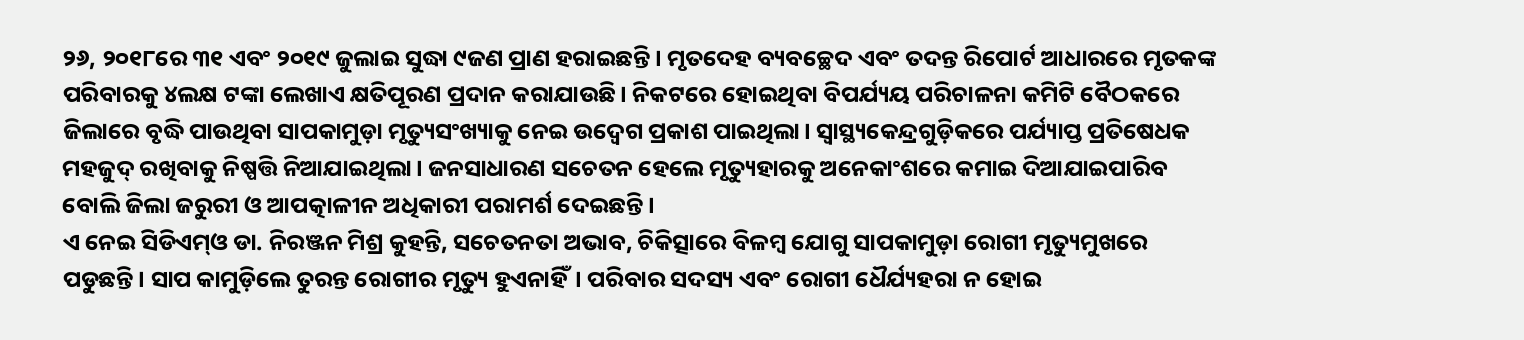୨୬, ୨୦୧୮ରେ ୩୧ ଏବଂ ୨୦୧୯ ଜୁଲାଇ ସୁଦ୍ଧା ୯ଜଣ ପ୍ରାଣ ହରାଇଛନ୍ତି। ମୃତଦେହ ବ୍ୟବଚ୍ଛେଦ ଏବଂ ତଦନ୍ତ ରିପୋର୍ଟ ଆଧାରରେ ମୃତକଙ୍କ ପରିବାରକୁ ୪ଲକ୍ଷ ଟଙ୍କା ଲେଖାଏ କ୍ଷତିପୂରଣ ପ୍ରଦାନ କରାଯାଉଛି। ନିକଟରେ ହୋଇଥିବା ବିପର୍ଯ୍ୟୟ ପରିଚାଳନା କମିଟି ବୈଠକରେ ଜିଲାରେ ବୃଦ୍ଧି ପାଉଥିବା ସାପକାମୁଡ଼ା ମୃତ୍ୟୁସଂଖ୍ୟାକୁ ନେଇ ଉଦ୍ବେଗ ପ୍ରକାଶ ପାଇଥିଲା। ସ୍ବାସ୍ଥ୍ୟକେନ୍ଦ୍ରଗୁଡ଼ିକରେ ପର୍ଯ୍ୟାପ୍ତ ପ୍ରତିଷେଧକ ମହଜୁଦ୍ ରଖିବାକୁ ନିଷ୍ପତ୍ତି ନିଆଯାଇଥିଲା। ଜନସାଧାରଣ ସଚେତନ ହେଲେ ମୃତ୍ୟୁହାରକୁ ଅନେକାଂଶରେ କମାଇ ଦିଆଯାଇପାରିବ ବୋଲି ଜିଲା ଜରୁରୀ ଓ ଆପତ୍କାଳୀନ ଅଧିକାରୀ ପରାମର୍ଶ ଦେଇଛନ୍ତି।
ଏ ନେଇ ସିଡିଏମ୍ଓ ଡା. ନିରଞ୍ଜନ ମିଶ୍ର କୁହନ୍ତି, ସଚେତନତା ଅଭାବ, ଚିକିତ୍ସାରେ ବିଳମ୍ବ ଯୋଗୁ ସାପକାମୁଡ଼ା ରୋଗୀ ମୃତ୍ୟୁମୁଖରେ ପଡୁଛନ୍ତି। ସାପ କାମୁଡ଼ିଲେ ତୁରନ୍ତ ରୋଗୀର ମୃତ୍ୟୁ ହୁଏନାହିଁ। ପରିବାର ସଦସ୍ୟ ଏବଂ ରୋଗୀ ଧୈର୍ଯ୍ୟହରା ନ ହୋଇ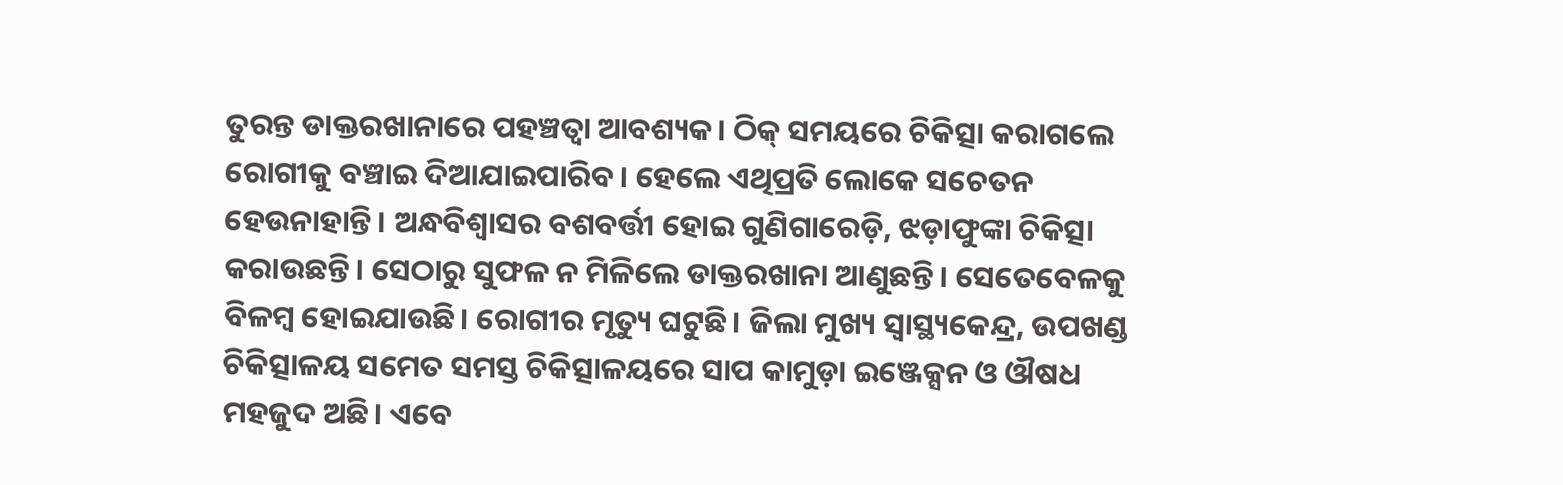ତୁରନ୍ତ ଡାକ୍ତରଖାନାରେ ପହଞ୍ଚତ୍ବା ଆବଶ୍ୟକ। ଠିକ୍ ସମୟରେ ଚିକିତ୍ସା କରାଗଲେ ରୋଗୀକୁ ବଞ୍ଚାଇ ଦିଆଯାଇପାରିବ। ହେଲେ ଏଥିପ୍ରତି ଲୋକେ ସଚେତନ ହେଉନାହାନ୍ତି। ଅନ୍ଧବିଶ୍ୱାସର ବଶବର୍ତ୍ତୀ ହୋଇ ଗୁଣିଗାରେଡ଼ି, ଝଡ଼ାଫୁଙ୍କା ଚିକିତ୍ସା କରାଉଛନ୍ତି। ସେଠାରୁ ସୁଫଳ ନ ମିଳିଲେ ଡାକ୍ତରଖାନା ଆଣୁଛନ୍ତି। ସେତେବେଳକୁ ବିଳମ୍ବ ହୋଇଯାଉଛି। ରୋଗୀର ମୃତ୍ୟୁ ଘଟୁଛି। ଜିଲା ମୁଖ୍ୟ ସ୍ବାସ୍ଥ୍ୟକେନ୍ଦ୍ର, ଉପଖଣ୍ଡ ଚିକିତ୍ସାଳୟ ସମେତ ସମସ୍ତ ଚିକିତ୍ସାଳୟରେ ସାପ କାମୁଡ଼ା ଇଞ୍ଜେକ୍ସନ ଓ ଔଷଧ ମହଜୁଦ ଅଛି। ଏବେ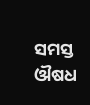ସମସ୍ତ ଔଷଧ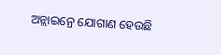ଅନ୍ଲାଇନ୍ରେ ଯୋଗାଣ ହେଉଛି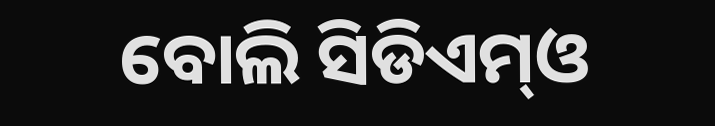ବୋଲି ସିଡିଏମ୍ଓ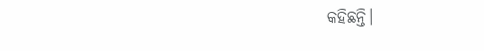କହିଛନ୍ତି।